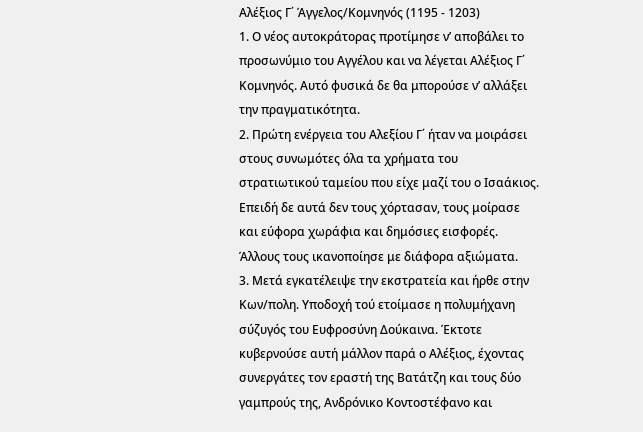Αλέξιος Γ΄ Άγγελος/Κομνηνός (1195 - 1203)
1. Ο νέος αυτοκράτορας προτίμησε ν’ αποβάλει το προσωνύμιο του Αγγέλου και να λέγεται Αλέξιος Γ΄ Κομνηνός. Αυτό φυσικά δε θα μπορούσε ν’ αλλάξει την πραγματικότητα.
2. Πρώτη ενέργεια του Αλεξίου Γ΄ ήταν να μοιράσει στους συνωμότες όλα τα χρήματα του στρατιωτικού ταμείου που είχε μαζί του ο Ισαάκιος. Επειδή δε αυτά δεν τους χόρτασαν, τους μοίρασε και εύφορα χωράφια και δημόσιες εισφορές. Άλλους τους ικανοποίησε με διάφορα αξιώματα.
3. Μετά εγκατέλειψε την εκστρατεία και ήρθε στην Κων/πολη. Υποδοχή τού ετοίμασε η πολυμήχανη σύζυγός του Ευφροσύνη Δούκαινα. Έκτοτε κυβερνούσε αυτή μάλλον παρά ο Αλέξιος, έχοντας συνεργάτες τον εραστή της Βατάτζη και τους δύο γαμπρούς της, Ανδρόνικο Κοντοστέφανο και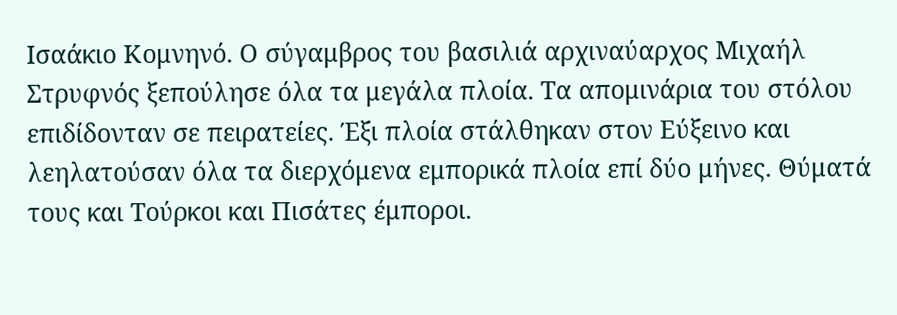Ισαάκιο Κομνηνό. Ο σύγαμβρος του βασιλιά αρχιναύαρχος Μιχαήλ Στρυφνός ξεπούλησε όλα τα μεγάλα πλοία. Τα απομινάρια του στόλου επιδίδονταν σε πειρατείες. Έξι πλοία στάλθηκαν στον Εύξεινο και λεηλατούσαν όλα τα διερχόμενα εμπορικά πλοία επί δύο μήνες. Θύματά τους και Τούρκοι και Πισάτες έμποροι.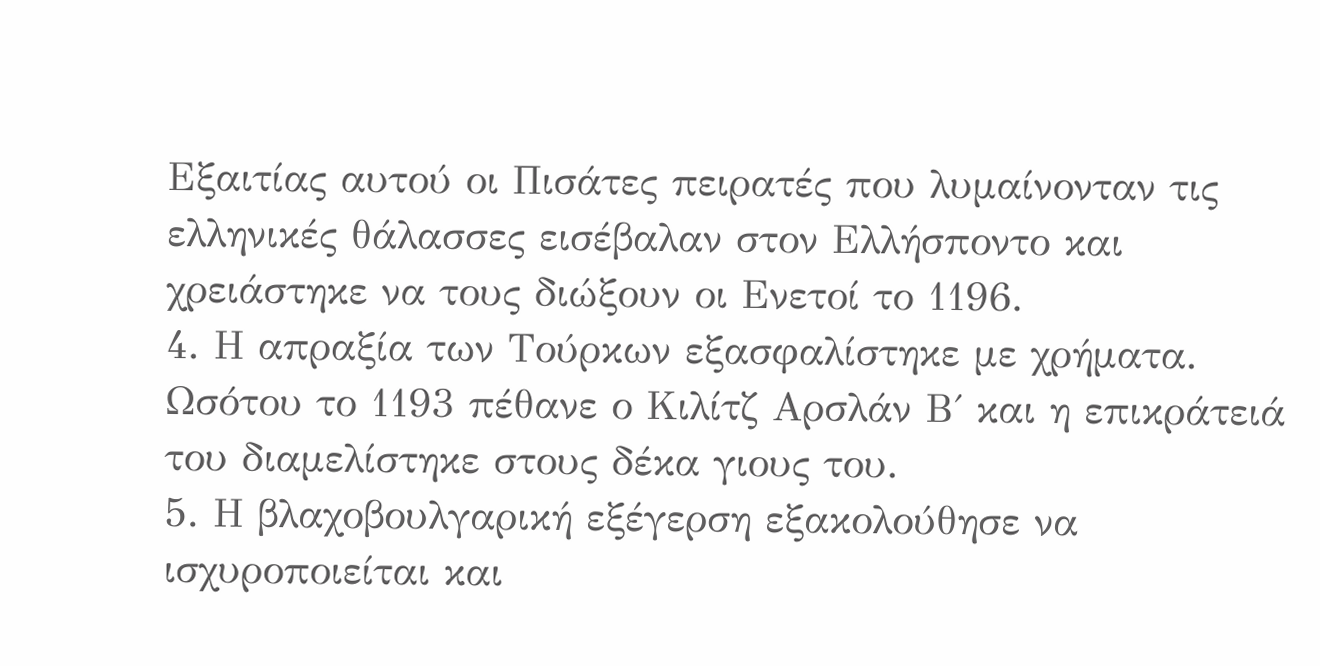Εξαιτίας αυτού οι Πισάτες πειρατές που λυμαίνονταν τις ελληνικές θάλασσες εισέβαλαν στον Ελλήσποντο και χρειάστηκε να τους διώξουν οι Ενετοί το 1196.
4. Η απραξία των Τούρκων εξασφαλίστηκε με χρήματα. Ωσότου το 1193 πέθανε ο Κιλίτζ Αρσλάν Β΄ και η επικράτειά του διαμελίστηκε στους δέκα γιους του.
5. Η βλαχοβουλγαρική εξέγερση εξακολούθησε να ισχυροποιείται και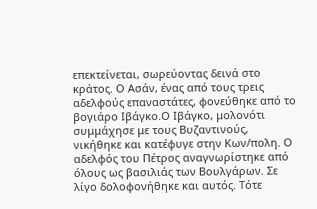επεκτείνεται, σωρεύοντας δεινά στο κράτος. Ο Ασάν, ένας από τους τρεις αδελφούς επαναστάτες, φονεύθηκε από το βογιάρο Ιβάγκο.Ο Ιβάγκο, μολονότι συμμάχησε με τους Βυζαντινούς, νικήθηκε και κατέφυγε στην Κων/πολη. Ο αδελφός του Πέτρος αναγνωρίστηκε από όλους ως βασιλιάς των Βουλγάρων. Σε λίγο δολοφονήθηκε και αυτός. Τότε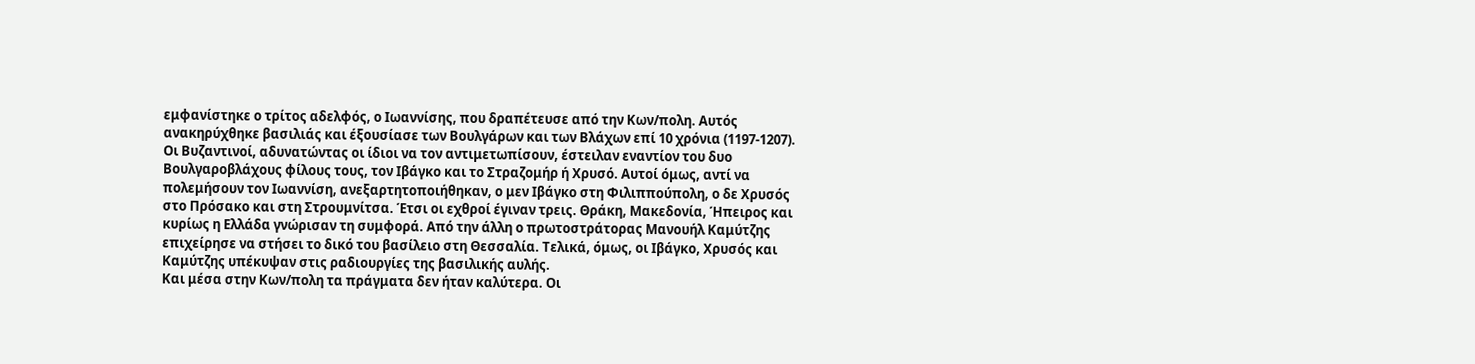εμφανίστηκε ο τρίτος αδελφός, ο Ιωαννίσης, που δραπέτευσε από την Κων/πολη. Αυτός ανακηρύχθηκε βασιλιάς και έξουσίασε των Βουλγάρων και των Βλάχων επί 10 χρόνια (1197-1207). Οι Βυζαντινοί, αδυνατώντας οι ίδιοι να τον αντιμετωπίσουν, έστειλαν εναντίον του δυο Βουλγαροβλάχους φίλους τους, τον Ιβάγκο και το Στραζομήρ ή Χρυσό. Αυτοί όμως, αντί να πολεμήσουν τον Ιωαννίση, ανεξαρτητοποιήθηκαν, ο μεν Ιβάγκο στη Φιλιππούπολη, ο δε Χρυσός στο Πρόσακο και στη Στρουμνίτσα. Έτσι οι εχθροί έγιναν τρεις. Θράκη, Μακεδονία, Ήπειρος και κυρίως η Ελλάδα γνώρισαν τη συμφορά. Από την άλλη ο πρωτοστράτορας Μανουήλ Καμύτζης επιχείρησε να στήσει το δικό του βασίλειο στη Θεσσαλία. Τελικά, όμως, οι Ιβάγκο, Χρυσός και Καμύτζης υπέκυψαν στις ραδιουργίες της βασιλικής αυλής.
Και μέσα στην Κων/πολη τα πράγματα δεν ήταν καλύτερα. Οι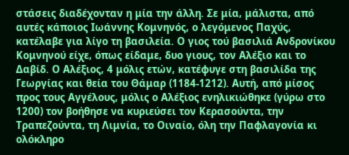στάσεις διαδέχονταν η μία την άλλη. Σε μία, μάλιστα, από αυτές κάποιος Ιωάννης Κομνηνός, ο λεγόμενος Παχύς, κατέλαβε για λίγο τη βασιλεία. Ο γιος τού βασιλιά Ανδρονίκου Κομνηνού είχε, όπως είδαμε, δυο γιους, τον Αλέξιο και το Δαβίδ. Ο Αλέξιος, 4 μόλις ετών, κατέφυγε στη βασιλίδα της Γεωργίας και θεία του Θάμαρ (1184-1212). Αυτή, από μίσος προς τους Αγγέλους, μόλις ο Αλέξιος ενηλικιώθηκε (γύρω στο 1200) τον βοήθησε να κυριεύσει τον Κερασούντα, την Τραπεζούντα, τη Λιμνία, το Οιναίο, όλη την Παφλαγονία κι ολόκληρο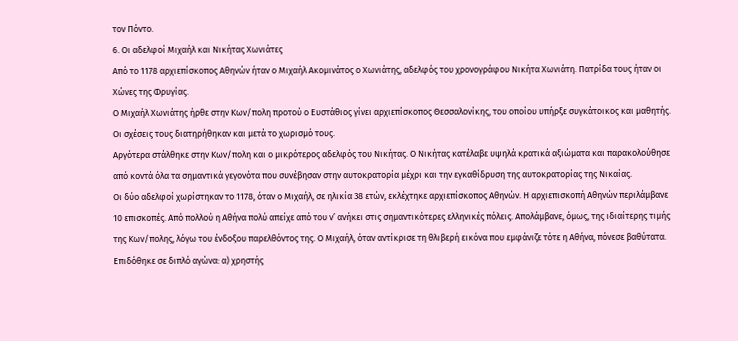τον Πόντο.
6. Οι αδελφοί Μιχαήλ και Νικήτας Χωνιάτες
Από το 1178 αρχιεπίσκοπος Αθηνών ήταν ο Μιχαήλ Ακομινάτος ο Χωνιάτης, αδελφός του χρονογράφου Νικήτα Χωνιάτη. Πατρίδα τους ήταν οι Χώνες της Φρυγίας.
Ο Μιχαήλ Χωνιάτης ήρθε στην Κων/πολη προτού ο Ευστάθιος γίνει αρχιεπίσκοπος Θεσσαλονίκης, του οποίου υπήρξε συγκάτοικος και μαθητής. Οι σχέσεις τους διατηρήθηκαν και μετά το χωρισμό τους.
Αργότερα στάλθηκε στην Κων/πολη και ο μικρότερος αδελφός του Νικήτας. Ο Νικήτας κατέλαβε υψηλά κρατικά αξιώματα και παρακολούθησε από κοντά όλα τα σημαντικά γεγονότα που συνέβησαν στην αυτοκρατορία μέχρι και την εγκαθίδρυση της αυτοκρατορίας της Νικαίας.
Οι δύο αδελφοί χωρίστηκαν το 1178, όταν ο Μιχαήλ, σε ηλικία 38 ετών, εκλέχτηκε αρχιεπίσκοπος Αθηνών. Η αρχιεπισκοπή Αθηνών περιλάμβανε 10 επισκοπές. Από πολλού η Αθήνα πολύ απείχε από του ν’ ανήκει στις σημαντικότερες ελληνικές πόλεις. Απολάμβανε, όμως, της ιδιαίτερης τιμής της Κων/πολης, λόγω του ένδοξου παρελθόντος της. Ο Μιχαήλ, όταν αντίκρισε τη θλιβερή εικόνα που εμφάνιζε τότε η Αθήνα, πόνεσε βαθύτατα. Επιδόθηκε σε διπλό αγώνα: α) χρηστής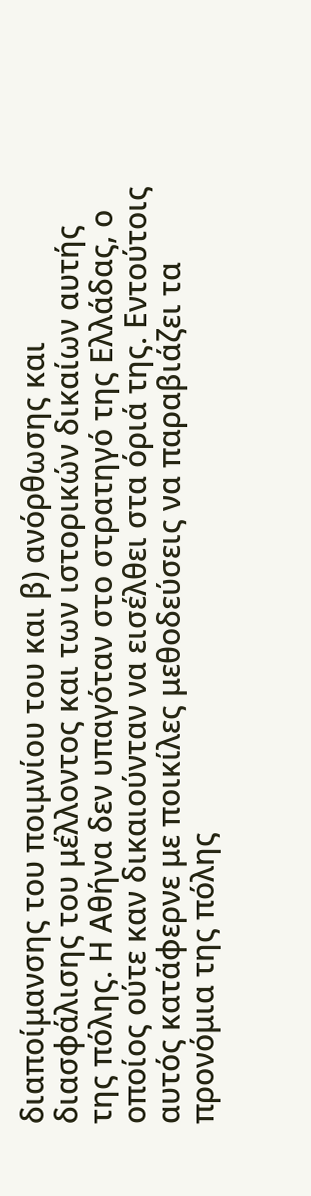διαποίμανσης του ποιμνίου του και β) ανόρθωσης και διασφάλισης του μέλλοντος και των ιστορικών δικαίων αυτής της πόλης. Η Αθήνα δεν υπαγόταν στο στρατηγό της Ελλάδας, ο οποίος ούτε καν δικαιούνταν να εισέλθει στα όριά της. Eντούτοις αυτός κατάφερνε με ποικίλες μεθοδεύσεις να παραβιάζει τα προνόμια της πόλης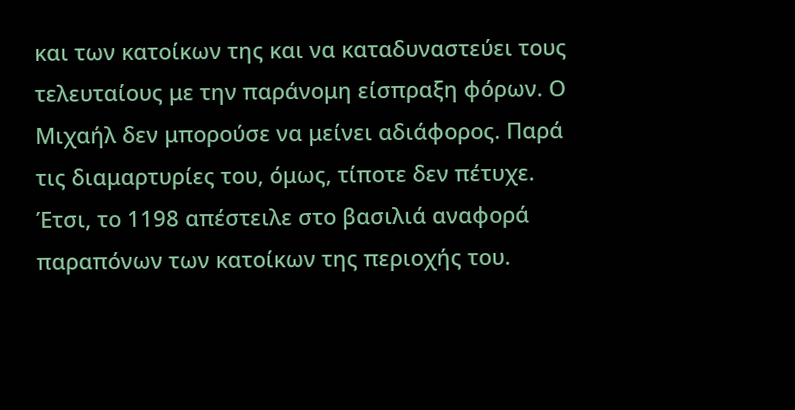και των κατοίκων της και να καταδυναστεύει τους τελευταίους με την παράνομη είσπραξη φόρων. Ο Μιχαήλ δεν μπορούσε να μείνει αδιάφορος. Παρά τις διαμαρτυρίες του, όμως, τίποτε δεν πέτυχε. Έτσι, το 1198 απέστειλε στο βασιλιά αναφορά παραπόνων των κατοίκων της περιοχής του.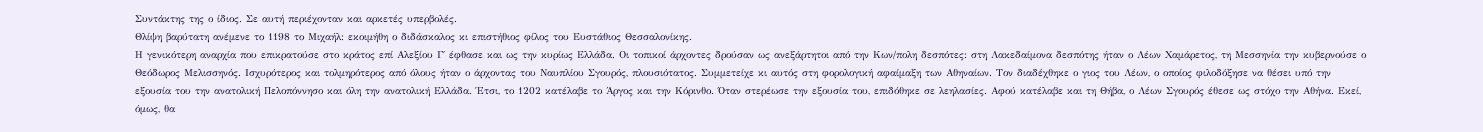Συντάκτης της ο ίδιος. Σε αυτή περιέχονταν και αρκετές υπερβολές.
Θλίψη βαρύτατη ανέμενε το 1198 το Μιχαήλ: εκοιμήθη ο διδάσκαλος κι επιστήθιος φίλος του Ευστάθιος Θεσσαλονίκης.
Η γενικότερη αναρχία που επικρατούσε στο κράτος επί Αλεξίου Γ΄ έφθασε και ως την κυρίως Ελλάδα. Οι τοπικοί άρχοντες δρούσαν ως ανεξάρτητοι από την Κων/πολη δεσπότες: στη Λακεδαίμονα δεσπότης ήταν ο Λέων Χαμάρετος, τη Μεσσηνία την κυβερνούσε ο Θεόδωρος Μελισσηνός. Ισχυρότερος και τολμηρότερος από όλους ήταν ο άρχοντας του Ναυπλίου Σγουρός, πλουσιότατος. Συμμετείχε κι αυτός στη φορολογική αφαίμαξη των Αθηναίων. Τον διαδέχθηκε ο γιος του Λέων, ο οποίος φιλοδόξησε να θέσει υπό την εξουσία του την ανατολική Πελοπόννησο και όλη την ανατολική Ελλάδα. Έτσι, το 1202 κατέλαβε το Άργος και την Κόρινθο. Όταν στερέωσε την εξουσία του, επιδόθηκε σε λεηλασίες. Αφού κατέλαβε και τη Θήβα, ο Λέων Σγουρός έθεσε ως στόχο την Αθήνα. Εκεί, όμως, θα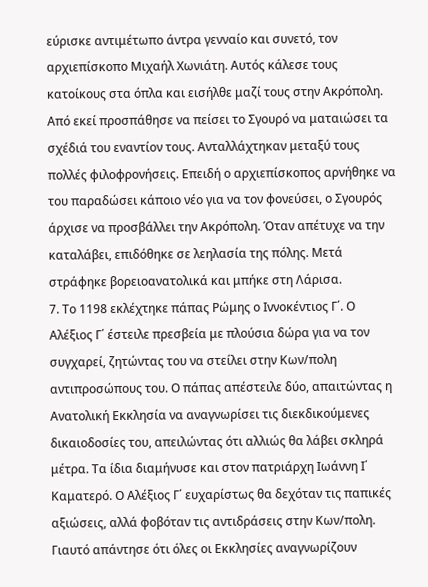εύρισκε αντιμέτωπο άντρα γενναίο και συνετό, τον αρχιεπίσκοπο Μιχαήλ Χωνιάτη. Αυτός κάλεσε τους κατοίκους στα όπλα και εισήλθε μαζί τους στην Ακρόπολη. Από εκεί προσπάθησε να πείσει το Σγουρό να ματαιώσει τα σχέδιά του εναντίον τους. Ανταλλάχτηκαν μεταξύ τους πολλές φιλοφρονήσεις. Επειδή ο αρχιεπίσκοπος αρνήθηκε να του παραδώσει κάποιο νέο για να τον φονεύσει, ο Σγουρός άρχισε να προσβάλλει την Ακρόπολη. Όταν απέτυχε να την καταλάβει, επιδόθηκε σε λεηλασία της πόλης. Μετά στράφηκε βορειοανατολικά και μπήκε στη Λάρισα.
7. Το 1198 εκλέχτηκε πάπας Ρώμης ο Ιννοκέντιος Γ΄. Ο Αλέξιος Γ΄ έστειλε πρεσβεία με πλούσια δώρα για να τον συγχαρεί, ζητώντας του να στείλει στην Κων/πολη αντιπροσώπους του. Ο πάπας απέστειλε δύο, απαιτώντας η Ανατολική Εκκλησία να αναγνωρίσει τις διεκδικούμενες δικαιοδοσίες του, απειλώντας ότι αλλιώς θα λάβει σκληρά μέτρα. Τα ίδια διαμήνυσε και στον πατριάρχη Ιωάννη Ι΄ Καματερό. Ο Αλέξιος Γ΄ ευχαρίστως θα δεχόταν τις παπικές αξιώσεις, αλλά φοβόταν τις αντιδράσεις στην Κων/πολη. Γιαυτό απάντησε ότι όλες οι Εκκλησίες αναγνωρίζουν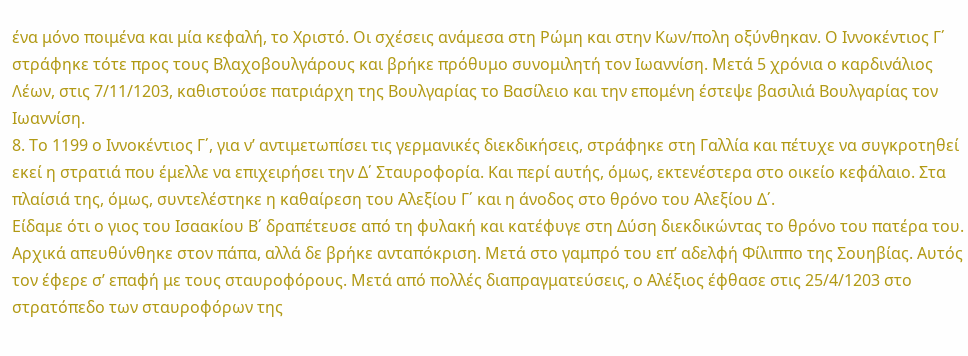ένα μόνο ποιμένα και μία κεφαλή, το Χριστό. Οι σχέσεις ανάμεσα στη Ρώμη και στην Κων/πολη οξύνθηκαν. Ο Ιννοκέντιος Γ΄ στράφηκε τότε προς τους Βλαχοβουλγάρους και βρήκε πρόθυμο συνομιλητή τον Ιωαννίση. Μετά 5 χρόνια ο καρδινάλιος Λέων, στις 7/11/1203, καθιστούσε πατριάρχη της Βουλγαρίας το Βασίλειο και την επομένη έστεψε βασιλιά Βουλγαρίας τον Ιωαννίση.
8. Το 1199 ο Ιννοκέντιος Γ΄, για ν’ αντιμετωπίσει τις γερμανικές διεκδικήσεις, στράφηκε στη Γαλλία και πέτυχε να συγκροτηθεί εκεί η στρατιά που έμελλε να επιχειρήσει την Δ΄ Σταυροφορία. Και περί αυτής, όμως, εκτενέστερα στο οικείο κεφάλαιο. Στα πλαίσιά της, όμως, συντελέστηκε η καθαίρεση του Αλεξίου Γ΄ και η άνοδος στο θρόνο του Αλεξίου Δ΄.
Είδαμε ότι ο γιος του Ισαακίου Β΄ δραπέτευσε από τη φυλακή και κατέφυγε στη Δύση διεκδικώντας το θρόνο του πατέρα του. Αρχικά απευθύνθηκε στον πάπα, αλλά δε βρήκε ανταπόκριση. Μετά στο γαμπρό του επ’ αδελφή Φίλιππο της Σουηβίας. Αυτός τον έφερε σ’ επαφή με τους σταυροφόρους. Μετά από πολλές διαπραγματεύσεις, ο Αλέξιος έφθασε στις 25/4/1203 στο στρατόπεδο των σταυροφόρων της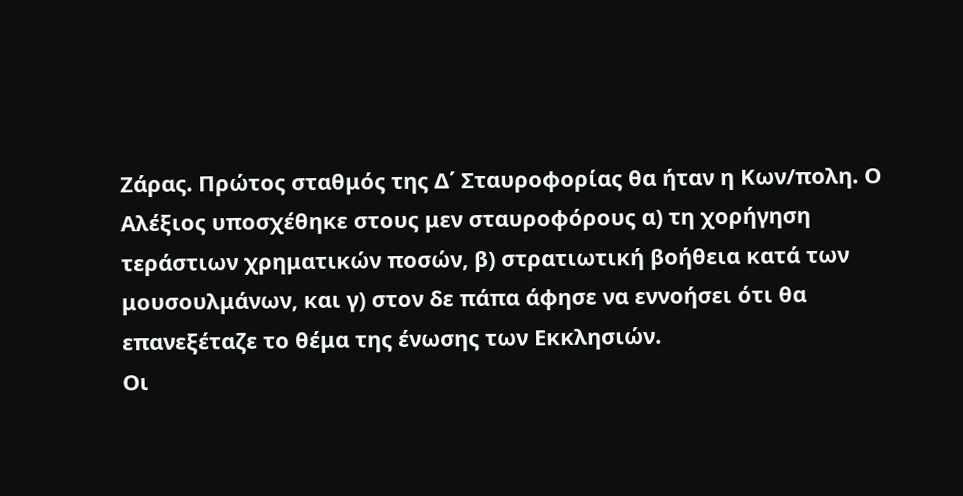Ζάρας. Πρώτος σταθμός της Δ΄ Σταυροφορίας θα ήταν η Κων/πολη. Ο Αλέξιος υποσχέθηκε στους μεν σταυροφόρους α) τη χορήγηση τεράστιων χρηματικών ποσών, β) στρατιωτική βοήθεια κατά των μουσουλμάνων, και γ) στον δε πάπα άφησε να εννοήσει ότι θα επανεξέταζε το θέμα της ένωσης των Εκκλησιών.
Οι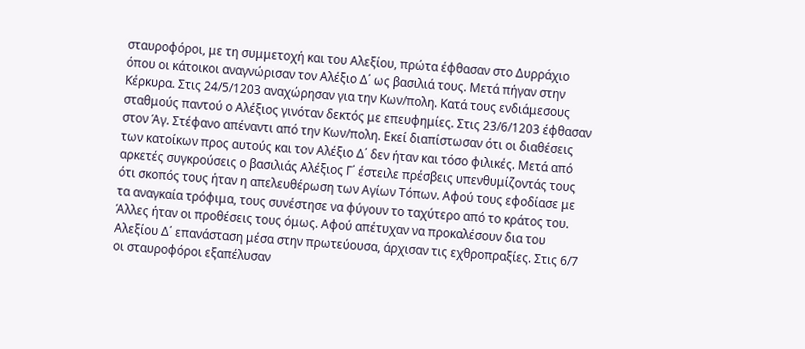σταυροφόροι, με τη συμμετοχή και του Αλεξίου, πρώτα έφθασαν στο Δυρράχιο όπου οι κάτοικοι αναγνώρισαν τον Αλέξιο Δ΄ ως βασιλιά τους. Μετά πήγαν στην Κέρκυρα. Στις 24/5/1203 αναχώρησαν για την Κων/πολη. Κατά τους ενδιάμεσους σταθμούς παντού ο Αλέξιος γινόταν δεκτός με επευφημίες. Στις 23/6/1203 έφθασαν στον Άγ. Στέφανο απέναντι από την Κων/πολη. Εκεί διαπίστωσαν ότι οι διαθέσεις των κατοίκων προς αυτούς και τον Αλέξιο Δ΄ δεν ήταν και τόσο φιλικές. Μετά από αρκετές συγκρούσεις ο βασιλιάς Αλέξιος Γ΄ έστειλε πρέσβεις υπενθυμίζοντάς τους ότι σκοπός τους ήταν η απελευθέρωση των Αγίων Τόπων. Αφού τους εφοδίασε με τα αναγκαία τρόφιμα, τους συνέστησε να φύγουν το ταχύτερο από το κράτος του. Άλλες ήταν οι προθέσεις τους όμως. Αφού απέτυχαν να προκαλέσουν δια του Αλεξίου Δ΄ επανάσταση μέσα στην πρωτεύουσα, άρχισαν τις εχθροπραξίες. Στις 6/7 οι σταυροφόροι εξαπέλυσαν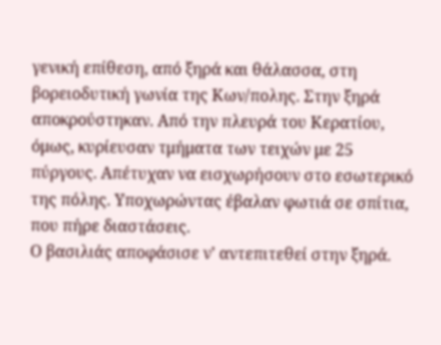γενική επίθεση, από ξηρά και θάλασσα, στη βορειοδυτική γωνία της Κων/πολης. Στην ξηρά αποκρούστηκαν. Από την πλευρά του Κερατίου, όμως, κυρίευσαν τμήματα των τειχών με 25 πύργους. Απέτυχαν να εισχωρήσουν στο εσωτερικό της πόλης. Υποχωρώντας έβαλαν φωτιά σε σπίτια, που πήρε διαστάσεις.
Ο βασιλιάς αποφάσισε ν’ αντεπιτεθεί στην ξηρά.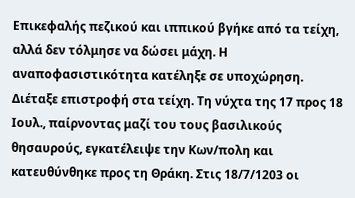Επικεφαλής πεζικού και ιππικού βγήκε από τα τείχη, αλλά δεν τόλμησε να δώσει μάχη. Η αναποφασιστικότητα κατέληξε σε υποχώρηση. Διέταξε επιστροφή στα τείχη. Τη νύχτα της 17 προς 18 Ιουλ., παίρνοντας μαζί του τους βασιλικούς θησαυρούς, εγκατέλειψε την Κων/πολη και κατευθύνθηκε προς τη Θράκη. Στις 18/7/1203 οι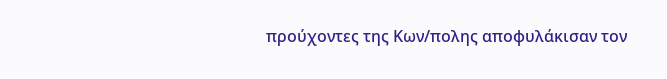προύχοντες της Κων/πολης αποφυλάκισαν τον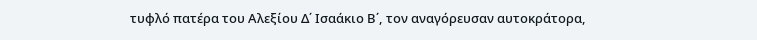τυφλό πατέρα του Αλεξίου Δ΄ Ισαάκιο Β΄, τον αναγόρευσαν αυτοκράτορα,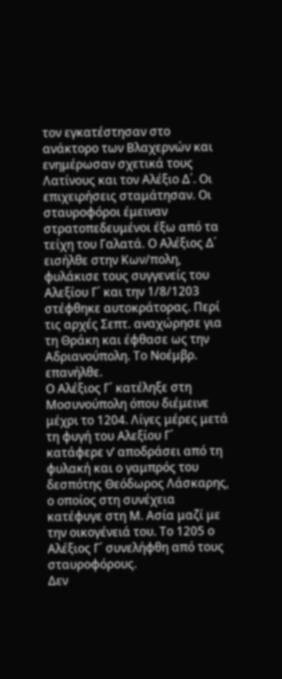τον εγκατέστησαν στο ανάκτορο των Βλαχερνών και ενημέρωσαν σχετικά τους Λατίνους και τον Αλέξιο Δ΄. Οι επιχειρήσεις σταμάτησαν. Οι σταυροφόροι έμειναν στρατοπεδευμένοι έξω από τα τείχη του Γαλατά. Ο Αλέξιος Δ΄ εισήλθε στην Κων/πολη, φυλάκισε τους συγγενείς του Αλεξίου Γ΄ και την 1/8/1203 στέφθηκε αυτοκράτορας. Περί τις αρχές Σεπτ. αναχώρησε για τη Θράκη και έφθασε ως την Αδριανούπολη. Το Νοέμβρ. επανήλθε.
Ο Αλέξιος Γ΄ κατέληξε στη Μοσυνούπολη όπου διέμεινε μέχρι το 1204. Λίγες μέρες μετά τη φυγή του Αλεξίου Γ΄ κατάφερε ν’ αποδράσει από τη φυλακή και ο γαμπρός του δεσπότης Θεόδωρος Λάσκαρης, ο οποίος στη συνέχεια κατέφυγε στη Μ. Ασία μαζί με την οικογένειά του. Το 1205 ο Αλέξιος Γ΄ συνελήφθη από τους σταυροφόρους.
Δεν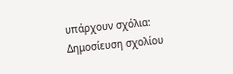υπάρχουν σχόλια:
Δημοσίευση σχολίου